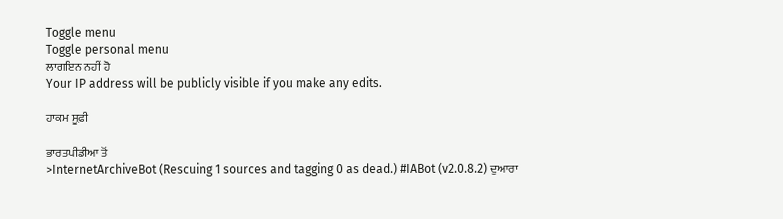Toggle menu
Toggle personal menu
ਲਾਗਇਨ ਨਹੀਂ ਹੋ
Your IP address will be publicly visible if you make any edits.

ਹਾਕਮ ਸੂਫ਼ੀ

ਭਾਰਤਪੀਡੀਆ ਤੋਂ
>InternetArchiveBot (Rescuing 1 sources and tagging 0 as dead.) #IABot (v2.0.8.2) ਦੁਆਰਾ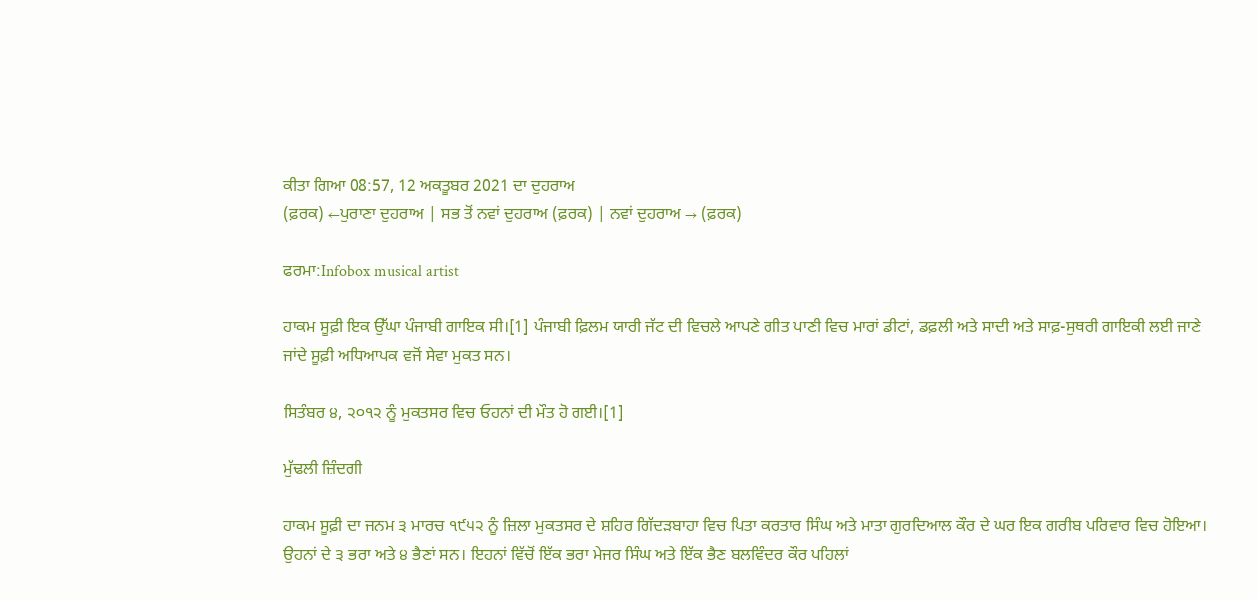ਕੀਤਾ ਗਿਆ 08:57, 12 ਅਕਤੂਬਰ 2021 ਦਾ ਦੁਹਰਾਅ
(ਫ਼ਰਕ) ←ਪੁਰਾਣਾ ਦੁਹਰਾਅ | ਸਭ ਤੋਂ ਨਵਾਂ ਦੁਹਰਾਅ (ਫ਼ਰਕ) | ਨਵਾਂ ਦੁਹਰਾਅ → (ਫ਼ਰਕ)

ਫਰਮਾ:Infobox musical artist

ਹਾਕਮ ਸੂਫ਼ੀ ਇਕ ਉੱਘਾ ਪੰਜਾਬੀ ਗਾਇਕ ਸੀ।[1] ਪੰਜਾਬੀ ਫ਼ਿਲਮ ਯਾਰੀ ਜੱਟ ਦੀ ਵਿਚਲੇ ਆਪਣੇ ਗੀਤ ਪਾਣੀ ਵਿਚ ਮਾਰਾਂ ਡੀਟਾਂ, ਡਫ਼ਲੀ ਅਤੇ ਸਾਦੀ ਅਤੇ ਸਾਫ਼-ਸੁਥਰੀ ਗਾਇਕੀ ਲਈ ਜਾਣੇ ਜਾਂਦੇ ਸੂਫ਼ੀ ਅਧਿਆਪਕ ਵਜੋਂ ਸੇਵਾ ਮੁਕਤ ਸਨ।

ਸਿਤੰਬਰ ੪, ੨੦੧੨ ਨੂੰ ਮੁਕਤਸਰ ਵਿਚ ਓਹਨਾਂ ਦੀ ਮੌਤ ਹੋ ਗਈ।[1]

ਮੁੱਢਲੀ ਜ਼ਿੰਦਗੀ

ਹਾਕਮ ਸੂਫ਼ੀ ਦਾ ਜਨਮ ੩ ਮਾਰਚ ੧੯੫੨ ਨੂੰ ਜ਼ਿਲਾ ਮੁਕਤਸਰ ਦੇ ਸ਼ਹਿਰ ਗਿੱਦੜਬਾਹਾ ਵਿਚ ਪਿਤਾ ਕਰਤਾਰ ਸਿੰਘ ਅਤੇ ਮਾਤਾ ਗੁਰਦਿਆਲ ਕੌਰ ਦੇ ਘਰ ਇਕ ਗਰੀਬ ਪਰਿਵਾਰ ਵਿਚ ਹੋਇਆ। ਉਹਨਾਂ ਦੇ ੩ ਭਰਾ ਅਤੇ ੪ ਭੈਣਾਂ ਸਨ। ਇਹਨਾਂ ਵਿੱਚੋਂ ਇੱਕ ਭਰਾ ਮੇਜਰ ਸਿੰਘ ਅਤੇ ਇੱਕ ਭੈਣ ਬਲਵਿੰਦਰ ਕੌਰ ਪਹਿਲਾਂ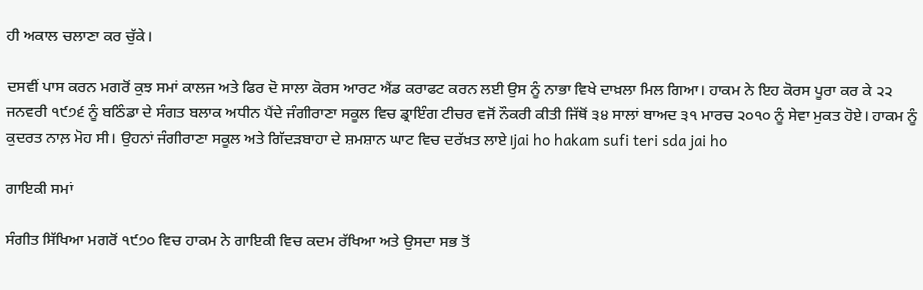ਹੀ ਅਕਾਲ ਚਲਾਣਾ ਕਰ ਚੁੱਕੇ।

ਦਸਵੀਂ ਪਾਸ ਕਰਨ ਮਗਰੋਂ ਕੁਝ ਸਮਾਂ ਕਾਲਜ ਅਤੇ ਫਿਰ ਦੋ ਸਾਲਾ ਕੋਰਸ ਆਰਟ ਐਂਡ ਕਰਾਫਟ ਕਰਨ ਲਈ ਉਸ ਨੂੰ ਨਾਭਾ ਵਿਖੇ ਦਾਖ਼ਲਾ ਮਿਲ ਗਿਆ। ਹਾਕਮ ਨੇ ਇਹ ਕੋਰਸ ਪੂਰਾ ਕਰ ਕੇ ੨੨ ਜਨਵਰੀ ੧੯੭੬ ਨੂੰ ਬਠਿੰਡਾ ਦੇ ਸੰਗਤ ਬਲਾਕ ਅਧੀਨ ਪੈਂਦੇ ਜੰਗੀਰਾਣਾ ਸਕੂਲ ਵਿਚ ਡ੍ਰਾਇੰਗ ਟੀਚਰ ਵਜੋਂ ਨੌਕਰੀ ਕੀਤੀ ਜਿੱਥੋਂ ੩੪ ਸਾਲਾਂ ਬਾਅਦ ੩੧ ਮਾਰਚ ੨੦੧੦ ਨੂੰ ਸੇਵਾ ਮੁਕਤ ਹੋਏ। ਹਾਕਮ ਨੂੰ ਕੁਦਰਤ ਨਾਲ਼ ਮੋਹ ਸੀ। ਉਹਨਾਂ ਜੰਗੀਰਾਣਾ ਸਕੂਲ ਅਤੇ ਗਿੱਦੜਬਾਹਾ ਦੇ ਸ਼ਮਸ਼ਾਨ ਘਾਟ ਵਿਚ ਦਰੱਖ਼ਤ ਲਾਏ।jai ho hakam sufi teri sda jai ho

ਗਾਇਕੀ ਸਮਾਂ

ਸੰਗੀਤ ਸਿੱਖਿਆ ਮਗਰੋਂ ੧੯੭੦ ਵਿਚ ਹਾਕਮ ਨੇ ਗਾਇਕੀ ਵਿਚ ਕਦਮ ਰੱਖਿਆ ਅਤੇ ਉਸਦਾ ਸਭ ਤੋਂ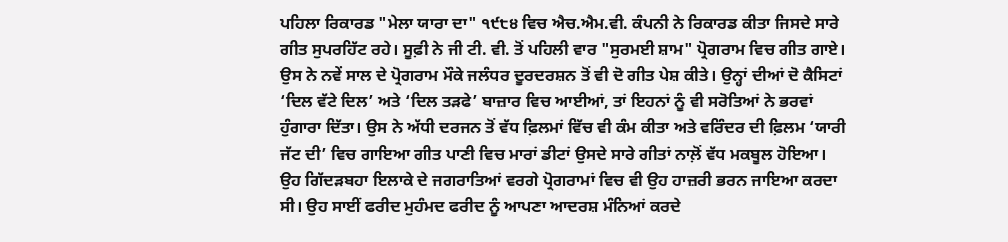ਪਹਿਲਾ ਰਿਕਾਰਡ "ਮੇਲਾ ਯਾਰਾ ਦਾ" ੧੯੮੪ ਵਿਚ ਐਚ.ਐਮ.ਵੀ. ਕੰਪਨੀ ਨੇ ਰਿਕਾਰਡ ਕੀਤਾ ਜਿਸਦੇ ਸਾਰੇ ਗੀਤ ਸੁਪਰਹਿੱਟ ਰਹੇ। ਸੂਫ਼ੀ ਨੇ ਜੀ ਟੀ. ਵੀ. ਤੋਂ ਪਹਿਲੀ ਵਾਰ "ਸੁਰਮਈ ਸ਼ਾਮ" ਪ੍ਰੋਗਰਾਮ ਵਿਚ ਗੀਤ ਗਾਏ। ਉਸ ਨੇ ਨਵੇਂ ਸਾਲ ਦੇ ਪ੍ਰੋਗਰਾਮ ਮੌਕੇ ਜਲੰਧਰ ਦੂਰਦਰਸ਼ਨ ਤੋਂ ਵੀ ਦੋ ਗੀਤ ਪੇਸ਼ ਕੀਤੇ। ਉਨ੍ਹਾਂ ਦੀਆਂ ਦੋ ਕੈਸਿਟਾਂ ‘ਦਿਲ ਵੱਟੇ ਦਿਲ’ ਅਤੇ ‘ਦਿਲ ਤੜਫੇ’ ਬਾਜ਼ਾਰ ਵਿਚ ਆਈਆਂ, ਤਾਂ ਇਹਨਾਂ ਨੂੰ ਵੀ ਸਰੋਤਿਆਂ ਨੇ ਭਰਵਾਂ ਹੁੰਗਾਰਾ ਦਿੱਤਾ। ਉਸ ਨੇ ਅੱਧੀ ਦਰਜਨ ਤੋਂ ਵੱਧ ਫ਼ਿਲਮਾਂ ਵਿੱਚ ਵੀ ਕੰਮ ਕੀਤਾ ਅਤੇ ਵਰਿੰਦਰ ਦੀ ਫ਼ਿਲਮ ‘ਯਾਰੀ ਜੱਟ ਦੀ’ ਵਿਚ ਗਾਇਆ ਗੀਤ ਪਾਣੀ ਵਿਚ ਮਾਰਾਂ ਡੀਟਾਂ ਉਸਦੇ ਸਾਰੇ ਗੀਤਾਂ ਨਾਲ਼ੋਂ ਵੱਧ ਮਕਬੂਲ ਹੋਇਆ। ਉਹ ਗਿੱਦੜਬਹਾ ਇਲਾਕੇ ਦੇ ਜਗਰਾਤਿਆਂ ਵਰਗੇ ਪ੍ਰੋਗਰਾਮਾਂ ਵਿਚ ਵੀ ਉਹ ਹਾਜ਼ਰੀ ਭਰਨ ਜਾਇਆ ਕਰਦਾ ਸੀ। ਉਹ ਸਾਈਂ ਫਰੀਦ ਮੁਹੰਮਦ ਫਰੀਦ ਨੂੰ ਆਪਣਾ ਆਦਰਸ਼ ਮੰਨਿਆਂ ਕਰਦੇ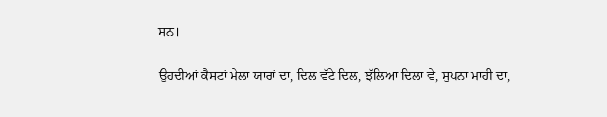ਸਨ।

ਉਹਦੀਆਂ ਕੈਸਟਾਂ ਮੇਲਾ ਯਾਰਾਂ ਦਾ, ਦਿਲ ਵੱਟੇ ਦਿਲ, ਝੱਲਿਆ ਦਿਲਾ ਵੇ, ਸੁਪਨਾ ਮਾਹੀ ਦਾ,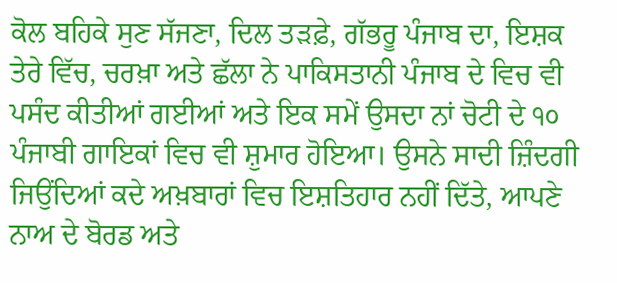ਕੋਲ ਬਹਿਕੇ ਸੁਣ ਸੱਜਣਾ, ਦਿਲ ਤੜਫ਼ੇ, ਗੱਭਰੂ ਪੰਜਾਬ ਦਾ, ਇਸ਼ਕ ਤੇਰੇ ਵਿੱਚ, ਚਰਖ਼ਾ ਅਤੇ ਛੱਲਾ ਨੇ ਪਾਕਿਸਤਾਨੀ ਪੰਜਾਬ ਦੇ ਵਿਚ ਵੀ ਪਸੰਦ ਕੀਤੀਆਂ ਗਈਆਂ ਅਤੇ ਇਕ ਸਮੇਂ ਉਸਦਾ ਨਾਂ ਚੋਟੀ ਦੇ ੧੦ ਪੰਜਾਬੀ ਗਾਇਕਾਂ ਵਿਚ ਵੀ ਸ਼ੁਮਾਰ ਹੋਇਆ। ਉਸਨੇ ਸਾਦੀ ਜ਼ਿੰਦਗੀ ਜਿਉਂਦਿਆਂ ਕਦੇ ਅਖ਼ਬਾਰਾਂ ਵਿਚ ਇਸ਼ਤਿਹਾਰ ਨਹੀਂ ਦਿੱਤੇ, ਆਪਣੇ ਨਾਅ ਦੇ ਬੋਰਡ ਅਤੇ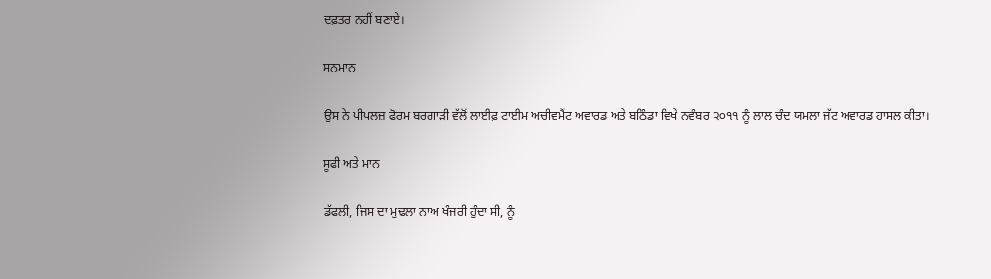ਦਫ਼ਤਰ ਨਹੀਂ ਬਣਾਏ।

ਸਨਮਾਨ

ਉਸ ਨੇ ਪੀਪਲਜ਼ ਫੋਰਮ ਬਰਗਾੜੀ ਵੱਲੋਂ ਲਾਈਫ਼ ਟਾਈਮ ਅਚੀਵਮੈਂਟ ਅਵਾਰਡ ਅਤੇ ਬਠਿੰਡਾ ਵਿਖੇ ਨਵੰਬਰ ੨੦੧੧ ਨੂੰ ਲਾਲ ਚੰਦ ਯਮਲਾ ਜੱਟ ਅਵਾਰਡ ਹਾਸਲ ਕੀਤਾ।

ਸੂਫੀ ਅਤੇ ਮਾਨ

ਡੱਫਲੀ, ਜਿਸ ਦਾ ਮੁਢਲਾ ਨਾਅ ਖੰਜਰੀ ਹੁੰਦਾ ਸੀ, ਨੂੰ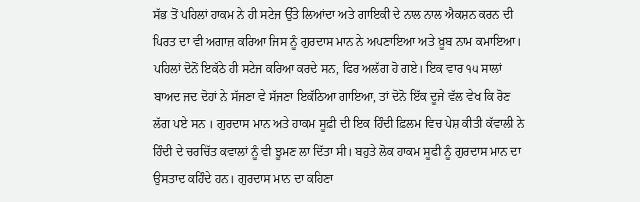ਸੱਭ ਤੋਂ ਪਹਿਲਾਂ ਹਾਕਮ ਨੇ ਹੀ ਸਟੇਜ ਉੱਤੇ ਲਿਆਂਦਾ ਅਤੇ ਗਾਇਕੀ ਦੇ ਨਾਲ ਨਾਲ ਐਕਸ਼ਨ ਕਰਨ ਦੀ ਪਿਰਤ ਦਾ ਵੀ ਅਗਾਜ਼ ਕਰਿਆ ਜਿਸ ਨੂੰ ਗੁਰਦਾਸ ਮਾਨ ਨੇ ਅਪਣਾਇਆ ਅਤੇ ਖ਼ੂਬ ਨਾਮ ਕਮਾਇਆ। ਪਹਿਲਾਂ ਦੋਨੋਂ ਇਕੱਠੇ ਹੀ ਸਟੇਜ ਕਰਿਆ ਕਰਦੇ ਸਨ, ਫਿਰ ਅਲੱਗ ਹੋ ਗਏ। ਇਕ ਵਾਰ ੧੫ ਸਾਲਾਂ ਬਾਅਦ ਜਦ ਦੋਹਾਂ ਨੇ ਸੱਜਣਾ ਵੇ ਸੱਜਣਾ ਇਕੱਠਿਆ ਗਾਇਆ, ਤਾਂ ਦੋਨੋ ਇੱਕ ਦੂਜੇ ਵੱਲ ਵੇਖ ਕਿ ਰੋਣ ਲੱਗ ਪਏ ਸਨ । ਗੁਰਦਾਸ ਮਾਨ ਅਤੇ ਹਾਕਮ ਸੂਫ਼ੀ ਦੀ ਇਕ ਹਿੰਦੀ ਫ਼ਿਲਮ ਵਿਚ ਪੇਸ਼ ਕੀਤੀ ਕੱਵਾਲੀ ਨੇ ਹਿੰਦੀ ਦੇ ਚਰਚਿੱਤ ਕਵਾਲਾਂ ਨੂੰ ਵੀ ਝੂਮਣ ਲਾ ਦਿੱਤਾ ਸੀ। ਬਹੁਤੇ ਲੋਕ ਹਾਕਮ ਸੂਫੀ ਨੂੰ ਗੁਰਦਾਸ ਮਾਨ ਦਾ ਉਸਤਾਦ ਕਹਿੰਦੇ ਹਨ। ਗੁਰਦਾਸ ਮਾਨ ਦਾ ਕਹਿਣਾ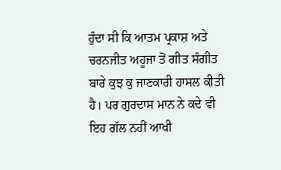ਹੁੰਦਾ ਸੀ ਕਿ ਆਤਮ ਪ੍ਰਕਾਸ਼ ਅਤੇ ਚਰਨਜੀਤ ਅਹੂਜਾ ਤੋਂ ਗੀਤ ਸੰਗੀਤ ਬਾਰੇ ਕੁਝ ਕੁ ਜਾਣਕਾਰੀ ਹਾਸਲ ਕੀਤੀ ਹੈ। ਪਰ ਗੁਰਦਾਸ ਮਾਨ ਨੇ ਕਦੇ ਵੀ ਇਹ ਗੱਲ ਨਹੀਂ ਆਖੀ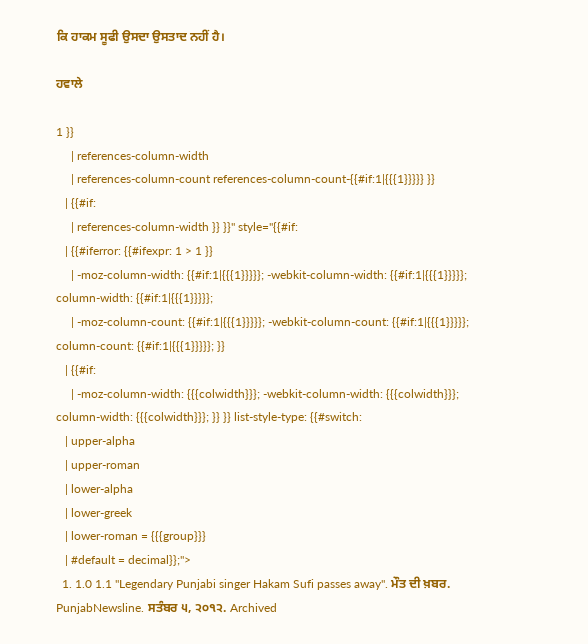ਕਿ ਹਾਕਮ ਸੂਫੀ ਉਸਦਾ ਉਸਤਾਦ ਨਹੀਂ ਹੈ।

ਹਵਾਲੇ

1 }}
     | references-column-width
     | references-column-count references-column-count-{{#if:1|{{{1}}}}} }}
   | {{#if:
     | references-column-width }} }}" style="{{#if:
   | {{#iferror: {{#ifexpr: 1 > 1 }}
     | -moz-column-width: {{#if:1|{{{1}}}}}; -webkit-column-width: {{#if:1|{{{1}}}}}; column-width: {{#if:1|{{{1}}}}};
     | -moz-column-count: {{#if:1|{{{1}}}}}; -webkit-column-count: {{#if:1|{{{1}}}}}; column-count: {{#if:1|{{{1}}}}}; }}
   | {{#if:
     | -moz-column-width: {{{colwidth}}}; -webkit-column-width: {{{colwidth}}}; column-width: {{{colwidth}}}; }} }} list-style-type: {{#switch:
   | upper-alpha
   | upper-roman
   | lower-alpha
   | lower-greek
   | lower-roman = {{{group}}}
   | #default = decimal}};">
  1. 1.0 1.1 "Legendary Punjabi singer Hakam Sufi passes away". ਮੌਤ ਦੀ ਖ਼ਬਰ. PunjabNewsline. ਸਤੰਬਰ ੫, ੨੦੧੨. Archived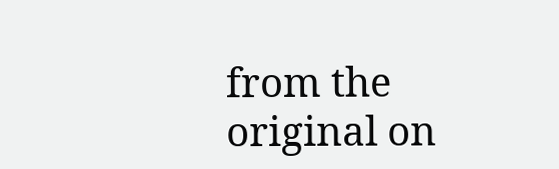from the original on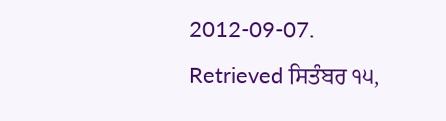2012-09-07. Retrieved ਸਿਤੰਬਰ ੧੫,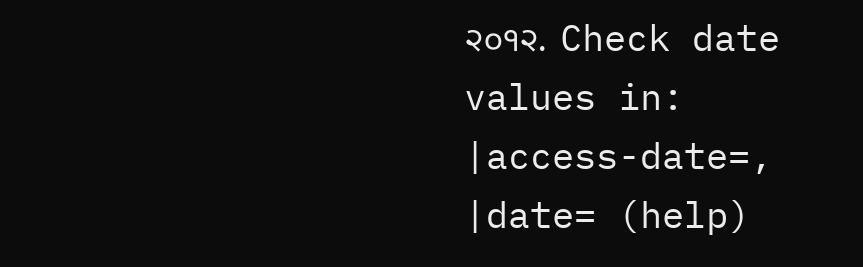੨੦੧੨.  Check date values in: |access-date=, |date= (help)